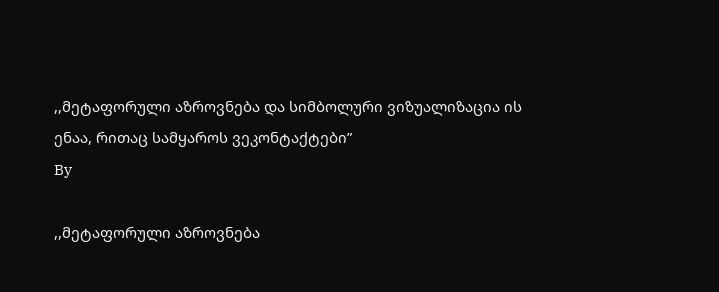,,მეტაფორული აზროვნება და სიმბოლური ვიზუალიზაცია ის ენაა, რითაც სამყაროს ვეკონტაქტები”
By

,,მეტაფორული აზროვნება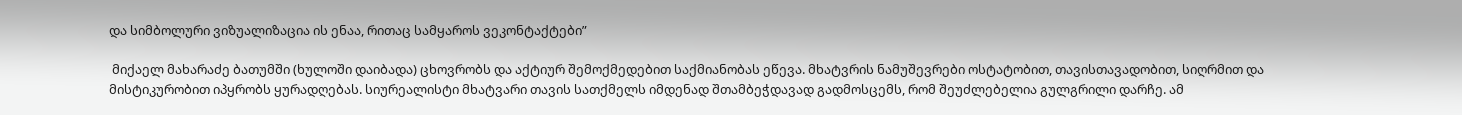და სიმბოლური ვიზუალიზაცია ის ენაა, რითაც სამყაროს ვეკონტაქტები”

 მიქაელ მახარაძე ბათუმში (ხულოში დაიბადა) ცხოვრობს და აქტიურ შემოქმედებით საქმიანობას ეწევა. მხატვრის ნამუშევრები ოსტატობით, თავისთავადობით, სიღრმით და მისტიკურობით იპყრობს ყურადღებას. სიურეალისტი მხატვარი თავის სათქმელს იმდენად შთამბეჭდავად გადმოსცემს, რომ შეუძლებელია გულგრილი დარჩე. ამ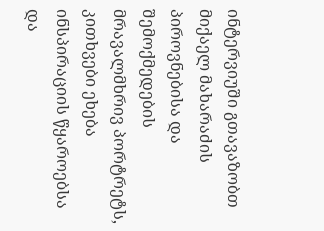ინტერვიუში გთავაზობთ მიქაელ მახარაძის პიროვნებისა და შემოქმედების მრავალმხრივ პორტრეტს, კითხვები ეხება ინსპირაციის წყაროებსა და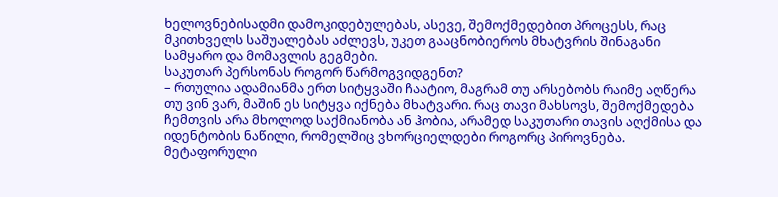ხელოვნებისადმი დამოკიდებულებას, ასევე, შემოქმედებით პროცესს, რაც მკითხველს საშუალებას აძლევს, უკეთ გააცნობიეროს მხატვრის შინაგანი სამყარო და მომავლის გეგმები.
საკუთარ პერსონას როგორ წარმოგვიდგენთ?
– რთულია ადამიანმა ერთ სიტყვაში ჩაატიო, მაგრამ თუ არსებობს რაიმე აღწერა თუ ვინ ვარ, მაშინ ეს სიტყვა იქნება მხატვარი. რაც თავი მახსოვს, შემოქმედება ჩემთვის არა მხოლოდ საქმიანობა ან ჰობია, არამედ საკუთარი თავის აღქმისა და იდენტობის ნაწილი, რომელშიც ვხორციელდები როგორც პიროვნება. მეტაფორული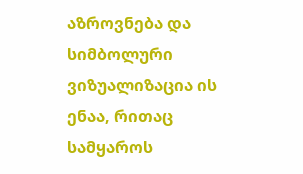აზროვნება და სიმბოლური ვიზუალიზაცია ის ენაა, რითაც სამყაროს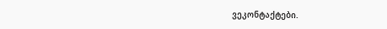ვეკონტაქტები.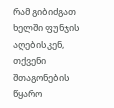რამ გიბიძგათ ხელში ფუნჯის აღებისკენ, თქვენი შთაგონების წყარო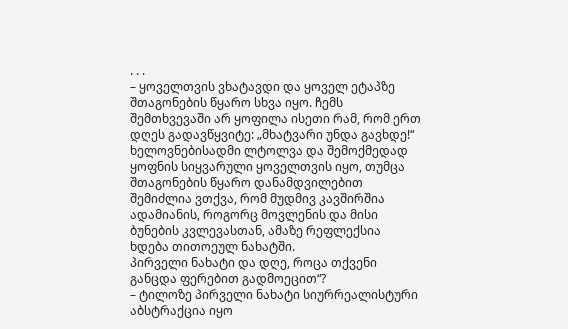. . .
– ყოველთვის ვხატავდი და ყოველ ეტაპზე შთაგონების წყარო სხვა იყო. ჩემს შემთხვევაში არ ყოფილა ისეთი რამ, რომ ერთ დღეს გადავწყვიტე: „მხატვარი უნდა გავხდე!“ ხელოვნებისადმი ლტოლვა და შემოქმედად ყოფნის სიყვარული ყოველთვის იყო, თუმცა შთაგონების წყარო დანამდვილებით შემიძლია ვთქვა, რომ მუდმივ კავშირშია ადამიანის, როგორც მოვლენის და მისი ბუნების კვლევასთან, ამაზე რეფლექსია ხდება თითოეულ ნახატში.
პირველი ნახატი და დღე, როცა თქვენი განცდა ფერებით გადმოეცით“?
– ტილოზე პირველი ნახატი სიურრეალისტური აბსტრაქცია იყო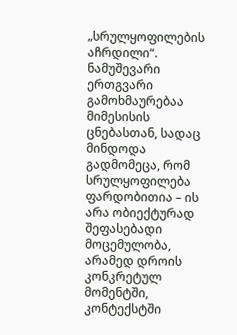„სრულყოფილების აჩრდილი“. ნამუშევარი ერთგვარი გამოხმაურებაა მიმესისის ცნებასთან, სადაც მინდოდა გადმომეცა, რომ სრულყოფილება ფარდობითია – ის არა ობიექტურად შეფასებადი მოცემულობა, არამედ დროის კონკრეტულ მომენტში, კონტექსტში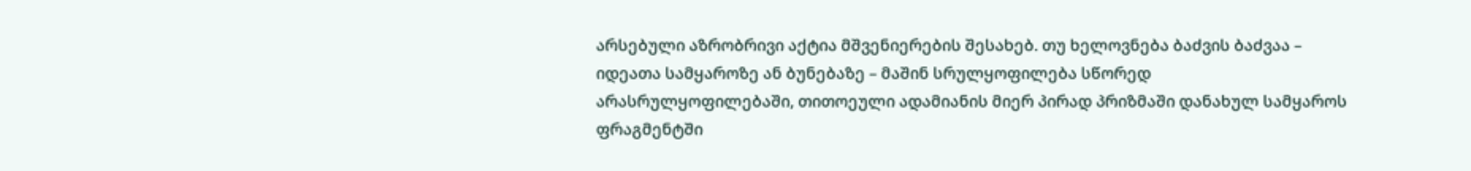არსებული აზრობრივი აქტია მშვენიერების შესახებ. თუ ხელოვნება ბაძვის ბაძვაა – იდეათა სამყაროზე ან ბუნებაზე – მაშინ სრულყოფილება სწორედ არასრულყოფილებაში, თითოეული ადამიანის მიერ პირად პრიზმაში დანახულ სამყაროს ფრაგმენტში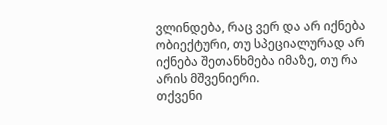ვლინდება, რაც ვერ და არ იქნება ობიექტური, თუ სპეციალურად არ იქნება შეთანხმება იმაზე, თუ რა არის მშვენიერი.
თქვენი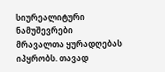სიურეალიტური ნამუშევრები მრავალთა ყურადღებას იპყრობს. თავად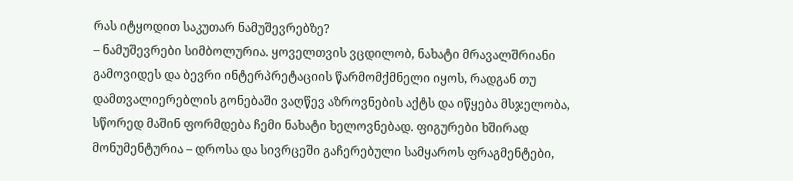რას იტყოდით საკუთარ ნამუშევრებზე?
– ნამუშევრები სიმბოლურია. ყოველთვის ვცდილობ, ნახატი მრავალშრიანი გამოვიდეს და ბევრი ინტერპრეტაციის წარმომქმნელი იყოს, რადგან თუ დამთვალიერებლის გონებაში ვაღწევ აზროვნების აქტს და იწყება მსჯელობა, სწორედ მაშინ ფორმდება ჩემი ნახატი ხელოვნებად. ფიგურები ხშირად მონუმენტურია – დროსა და სივრცეში გაჩერებული სამყაროს ფრაგმენტები,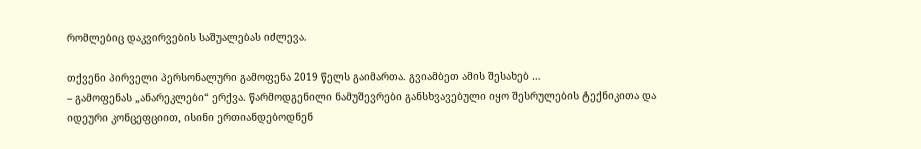რომლებიც დაკვირვების საშუალებას იძლევა.

თქვენი პირველი პერსონალური გამოფენა 2019 წელს გაიმართა. გვიამბეთ ამის შესახებ …
– გამოფენას „ანარეკლები“ ერქვა. წარმოდგენილი ნამუშევრები განსხვავებული იყო შესრულების ტექნიკითა და იდეური კონცეფციით, ისინი ერთიანდებოდნენ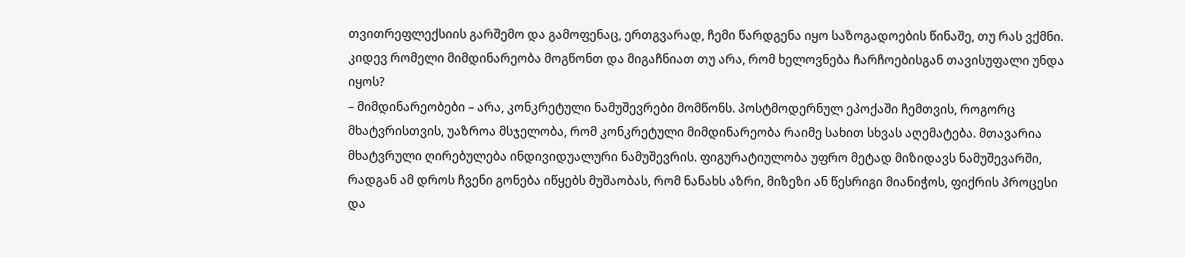თვითრეფლექსიის გარშემო და გამოფენაც, ერთგვარად, ჩემი წარდგენა იყო საზოგადოების წინაშე, თუ რას ვქმნი.
კიდევ რომელი მიმდინარეობა მოგწონთ და მიგაჩნიათ თუ არა, რომ ხელოვნება ჩარჩოებისგან თავისუფალი უნდა იყოს?
– მიმდინარეობები – არა, კონკრეტული ნამუშევრები მომწონს. პოსტმოდერნულ ეპოქაში ჩემთვის, როგორც მხატვრისთვის, უაზროა მსჯელობა, რომ კონკრეტული მიმდინარეობა რაიმე სახით სხვას აღემატება. მთავარია მხატვრული ღირებულება ინდივიდუალური ნამუშევრის. ფიგურატიულობა უფრო მეტად მიზიდავს ნამუშევარში, რადგან ამ დროს ჩვენი გონება იწყებს მუშაობას, რომ ნანახს აზრი, მიზეზი ან წესრიგი მიანიჭოს, ფიქრის პროცესი და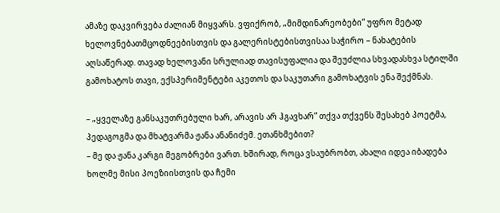ამაზე დაკვირვება ძალიან მიყვარს. ვფიქრობ, „მიმდინარეობები“ უფრო მეტად ხელოვნებათმცოდნეებისთვის და გალერისტებისთვისაა საჭირო – ნახატების აღსაწერად. თავად ხელოვანი სრულიად თავისუფალია და შეუძლია სხვადასხვა სტილში გამოხატოს თავი, ექსპერიმენტები აკეთოს და საკუთარი გამოხატვის ენა შექმნას.

– „ყველაზე განსაკუთრებული ხარ, არავის არ ჰგავხარ“ თქვა თქვენს შესახებ პოეტმა, პედაგოგმა და მხატვარმა ჟანა ანანიძემ. ეთანხმებით?
– მე და ჟანა კარგი მეგობრები ვართ. ხშირად, როცა ვსაუბრობთ, ახალი იდეა იბადება ხოლმე მისი პოეზიისთვის და ჩემი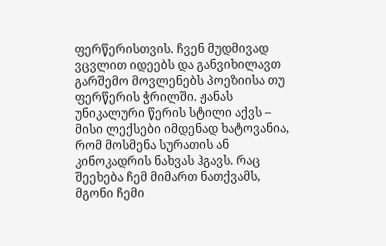ფერწერისთვის. ჩვენ მუდმივად ვცვლით იდეებს და განვიხილავთ გარშემო მოვლენებს პოეზიისა თუ ფერწერის ჭრილში. ჟანას უნიკალური წერის სტილი აქვს – მისი ლექსები იმდენად ხატოვანია, რომ მოსმენა სურათის ან კინოკადრის ნახვას ჰგავს. რაც შეეხება ჩემ მიმართ ნათქვამს, მგონი ჩემი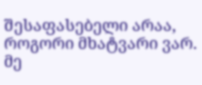შესაფასებელი არაა, როგორი მხატვარი ვარ. მე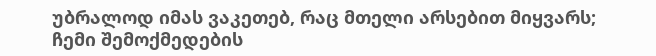უბრალოდ იმას ვაკეთებ, რაც მთელი არსებით მიყვარს; ჩემი შემოქმედების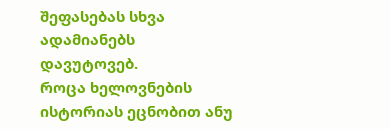შეფასებას სხვა ადამიანებს დავუტოვებ.
როცა ხელოვნების ისტორიას ეცნობით ანუ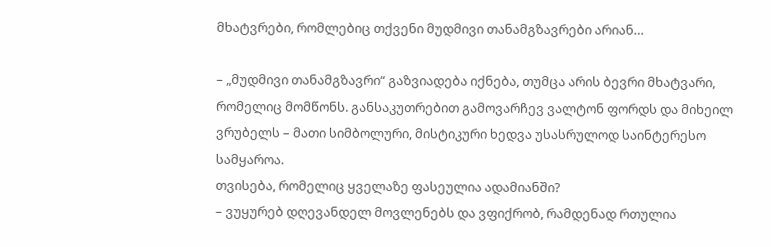მხატვრები, რომლებიც თქვენი მუდმივი თანამგზავრები არიან…

– „მუდმივი თანამგზავრი“ გაზვიადება იქნება, თუმცა არის ბევრი მხატვარი, რომელიც მომწონს. განსაკუთრებით გამოვარჩევ ვალტონ ფორდს და მიხეილ ვრუბელს – მათი სიმბოლური, მისტიკური ხედვა უსასრულოდ საინტერესო სამყაროა.
თვისება, რომელიც ყველაზე ფასეულია ადამიანში?
– ვუყურებ დღევანდელ მოვლენებს და ვფიქრობ, რამდენად რთულია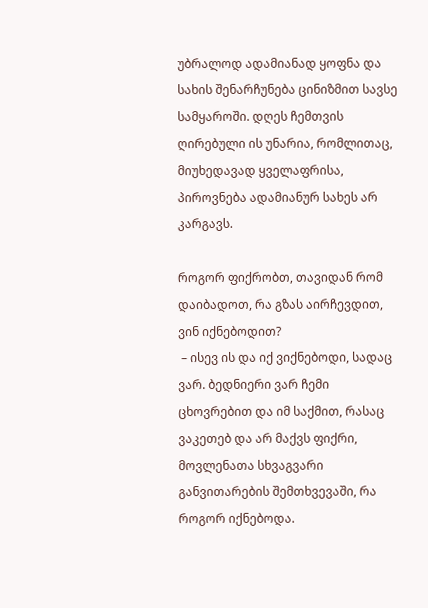უბრალოდ ადამიანად ყოფნა და სახის შენარჩუნება ცინიზმით სავსე სამყაროში. დღეს ჩემთვის ღირებული ის უნარია, რომლითაც, მიუხედავად ყველაფრისა, პიროვნება ადამიანურ სახეს არ კარგავს.

როგორ ფიქრობთ, თავიდან რომ დაიბადოთ, რა გზას აირჩევდით, ვინ იქნებოდით?
 – ისევ ის და იქ ვიქნებოდი, სადაც ვარ. ბედნიერი ვარ ჩემი ცხოვრებით და იმ საქმით, რასაც ვაკეთებ და არ მაქვს ფიქრი, მოვლენათა სხვაგვარი განვითარების შემთხვევაში, რა როგორ იქნებოდა.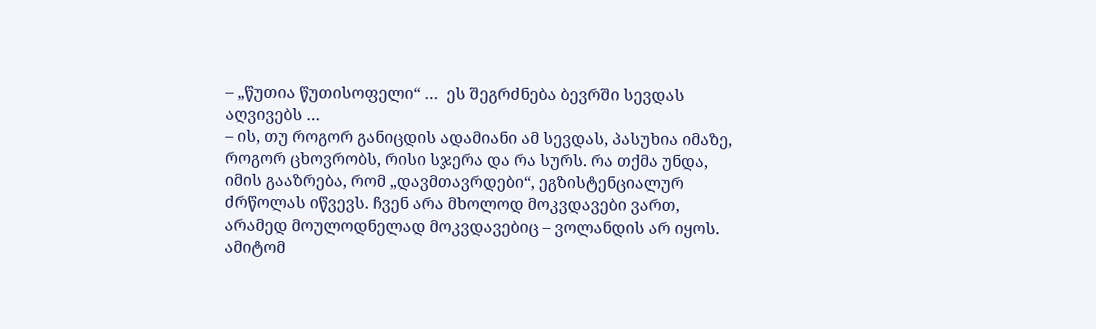– „წუთია წუთისოფელი“ …  ეს შეგრძნება ბევრში სევდას აღვივებს …
– ის, თუ როგორ განიცდის ადამიანი ამ სევდას, პასუხია იმაზე, როგორ ცხოვრობს, რისი სჯერა და რა სურს. რა თქმა უნდა, იმის გააზრება, რომ „დავმთავრდები“, ეგზისტენციალურ ძრწოლას იწვევს. ჩვენ არა მხოლოდ მოკვდავები ვართ, არამედ მოულოდნელად მოკვდავებიც – ვოლანდის არ იყოს. ამიტომ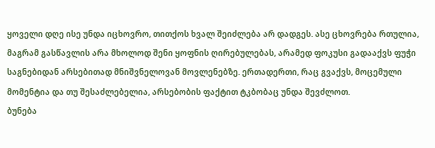ყოველი დღე ისე უნდა იცხოვრო, თითქოს ხვალ შეიძლება არ დადგეს. ასე ცხოვრება რთულია, მაგრამ გასწავლის არა მხოლოდ შენი ყოფნის ღირებულებას, არამედ ფოკუსი გადააქვს ფუჭი საგნებიდან არსებითად მნიშვნელოვან მოვლენებზე. ერთადერთი, რაც გვაქვს, მოცემული მომენტია და თუ შესაძლებელია, არსებობის ფაქტით ტკბობაც უნდა შევძლოთ.
ბუნება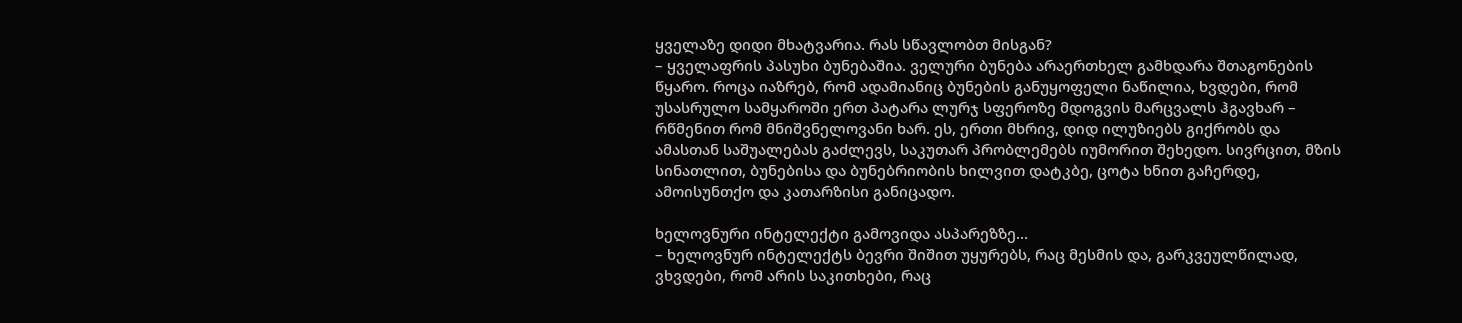ყველაზე დიდი მხატვარია. რას სწავლობთ მისგან?
– ყველაფრის პასუხი ბუნებაშია. ველური ბუნება არაერთხელ გამხდარა შთაგონების წყარო. როცა იაზრებ, რომ ადამიანიც ბუნების განუყოფელი ნაწილია, ხვდები, რომ უსასრულო სამყაროში ერთ პატარა ლურჯ სფეროზე მდოგვის მარცვალს ჰგავხარ – რწმენით რომ მნიშვნელოვანი ხარ. ეს, ერთი მხრივ, დიდ ილუზიებს გიქრობს და ამასთან საშუალებას გაძლევს, საკუთარ პრობლემებს იუმორით შეხედო. სივრცით, მზის სინათლით, ბუნებისა და ბუნებრიობის ხილვით დატკბე, ცოტა ხნით გაჩერდე, ამოისუნთქო და კათარზისი განიცადო.

ხელოვნური ინტელექტი გამოვიდა ასპარეზზე…
– ხელოვნურ ინტელექტს ბევრი შიშით უყურებს, რაც მესმის და, გარკვეულწილად, ვხვდები, რომ არის საკითხები, რაც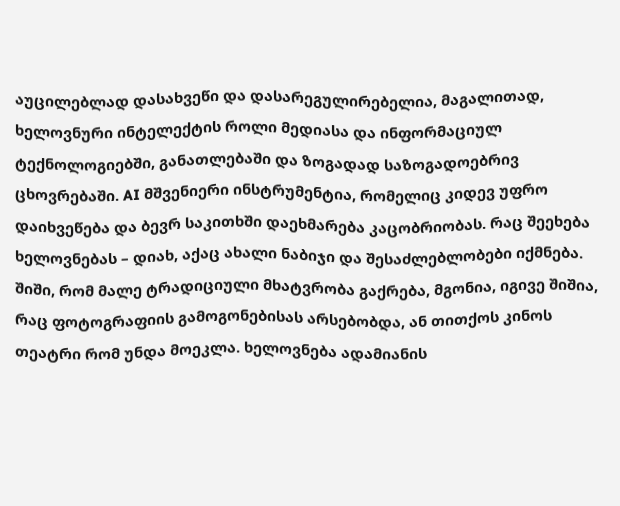აუცილებლად დასახვეწი და დასარეგულირებელია, მაგალითად, ხელოვნური ინტელექტის როლი მედიასა და ინფორმაციულ ტექნოლოგიებში, განათლებაში და ზოგადად საზოგადოებრივ ცხოვრებაში. AI მშვენიერი ინსტრუმენტია, რომელიც კიდევ უფრო დაიხვეწება და ბევრ საკითხში დაეხმარება კაცობრიობას. რაც შეეხება ხელოვნებას – დიახ, აქაც ახალი ნაბიჯი და შესაძლებლობები იქმნება. შიში, რომ მალე ტრადიციული მხატვრობა გაქრება, მგონია, იგივე შიშია, რაც ფოტოგრაფიის გამოგონებისას არსებობდა, ან თითქოს კინოს თეატრი რომ უნდა მოეკლა. ხელოვნება ადამიანის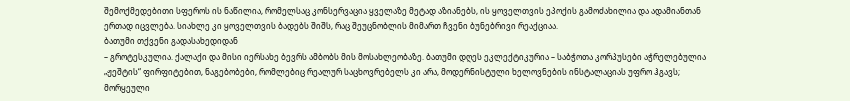შემოქმედებითი სფეროს ის ნაწილია, რომელსაც კონსერვაცია ყველაზე მეტად აზიანებს, ის ყოველთვის ეპოქის გამოძახილია და ადამიანთან ერთად იცვლება. სიახლე კი ყოველთვის ბადებს შიშს, რაც შეუცნობლის მიმართ ჩვენი ბუნებრივი რეაქციაა.
ბათუმი თქვენი გადასახედიდან
– გროტესკულია. ქალაქი და მისი იერსახე ბევრს ამბობს მის მოსახლეობაზე. ბათუმი დღეს ეკლექტიკურია – საბჭოთა კორპუსები აჭრელებულია „ჟეშტის“ ფირფიტებით, ნაგებობები, რომლებიც რეალურ საცხოვრებელს კი არა, მოდერნისტული ხელოვნების ინსტალაციას უფრო ჰგავს; მორყეული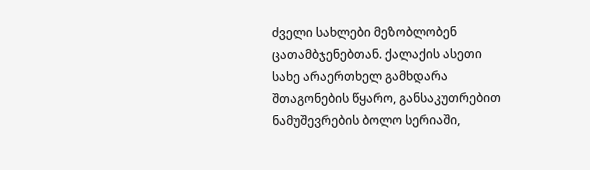ძველი სახლები მეზობლობენ ცათამბჯენებთან. ქალაქის ასეთი სახე არაერთხელ გამხდარა შთაგონების წყარო, განსაკუთრებით ნამუშევრების ბოლო სერიაში,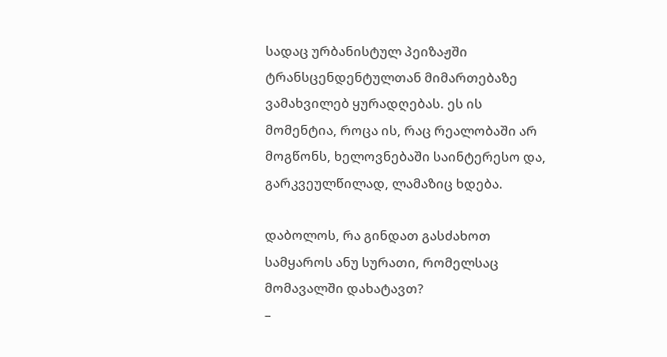სადაც ურბანისტულ პეიზაჟში ტრანსცენდენტულთან მიმართებაზე ვამახვილებ ყურადღებას. ეს ის მომენტია, როცა ის, რაც რეალობაში არ მოგწონს, ხელოვნებაში საინტერესო და, გარკვეულწილად, ლამაზიც ხდება.

დაბოლოს, რა გინდათ გასძახოთ სამყაროს ანუ სურათი, რომელსაც მომავალში დახატავთ?
–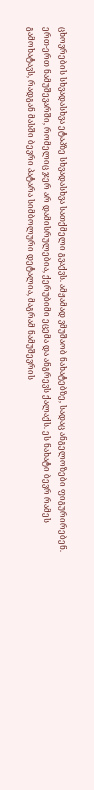ცხოვრების სხვადასხვა ეტაპზე სხვადასხვა სათქმელი გვაქვს. ამჟამად ვმუშაობ ნახატებზე, სადაც ანგელოზები ფიგურირებენ. ერთ-ერთ ნამუშევარში, რომელიც ჯერ არ დამისრულებია, ქერუბიმი ეცემა და ანგრევს ქალაქს. ეს ნახატი ბევრ რამეს გამოხატავს, რადგან მასში ბევრი პატარა სიმბოლური დეტალია, მაგრამ ნამუშევრის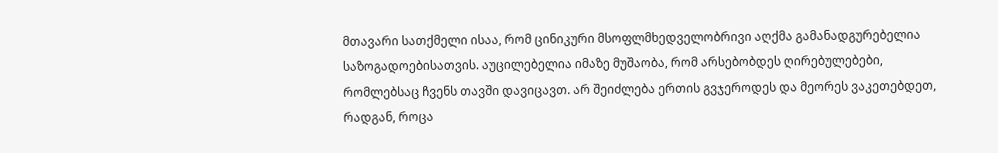მთავარი სათქმელი ისაა, რომ ცინიკური მსოფლმხედველობრივი აღქმა გამანადგურებელია საზოგადოებისათვის. აუცილებელია იმაზე მუშაობა, რომ არსებობდეს ღირებულებები, რომლებსაც ჩვენს თავში დავიცავთ. არ შეიძლება ერთის გვჯეროდეს და მეორეს ვაკეთებდეთ, რადგან, როცა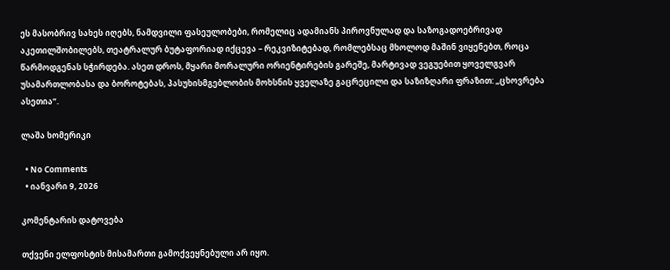ეს მასობრივ სახეს იღებს, ნამდვილი ფასეულობები, რომელიც ადამიანს პიროვნულად და საზოგადოებრივად აკეთილშობილებს, თეატრალურ ბუტაფორიად იქცევა – რეკვიზიტებად, რომლებსაც მხოლოდ მაშინ ვიყენებთ, როცა წარმოდგენას სჭირდება. ასეთ დროს, მყარი მორალური ორიენტირების გარეშე, მარტივად ვეგუებით ყოველგვარ უსამართლობასა და ბოროტებას, პასუხისმგებლობის მოხსნის ყველაზე გაცრეცილი და საზიზღარი ფრაზით: „ცხოვრება ასეთია“.

ლაშა ხომერიკი

  • No Comments
  • იანვარი 9, 2026

კომენტარის დატოვება

თქვენი ელფოსტის მისამართი გამოქვეყნებული არ იყო.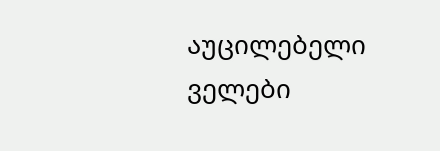აუცილებელი ველები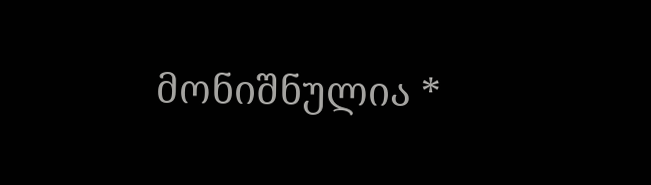მონიშნულია *